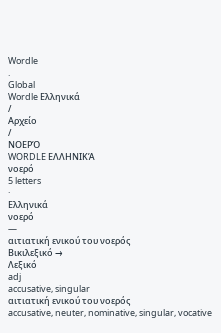Wordle
.
Global
Wordle Ελληνικά
/
Αρχείο
/
ΝΟΕΡΌ
WORDLE ΕΛΛΗΝΙΚΆ
νοερό
5 letters
·
Ελληνικά
νοερό
—
αιτιατική ενικού του νοερός
Βικιλεξικό →
Λεξικό
adj
accusative, singular
αιτιατική ενικού του νοερός
accusative, neuter, nominative, singular, vocative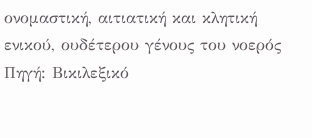ονομαστική, αιτιατική και κλητική ενικού, ουδέτερου γένους του νοερός
Πηγή: Βικιλεξικό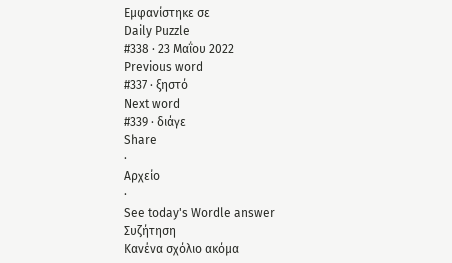Εμφανίστηκε σε
Daily Puzzle
#338 · 23 Μαΐου 2022
Previous word
#337 · ξηστό
Next word
#339 · διάγε
Share
·
Αρχείο
·
See today's Wordle answer
Συζήτηση
Κανένα σχόλιο ακόμα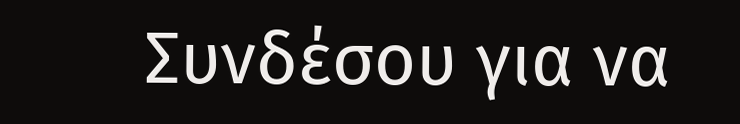Συνδέσου για να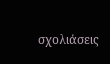σχολιάσεις